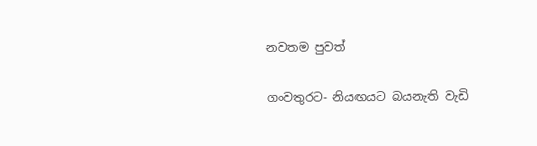නවතම පුවත්

ගංවතුරට- නියඟයට බයනැති වැඩි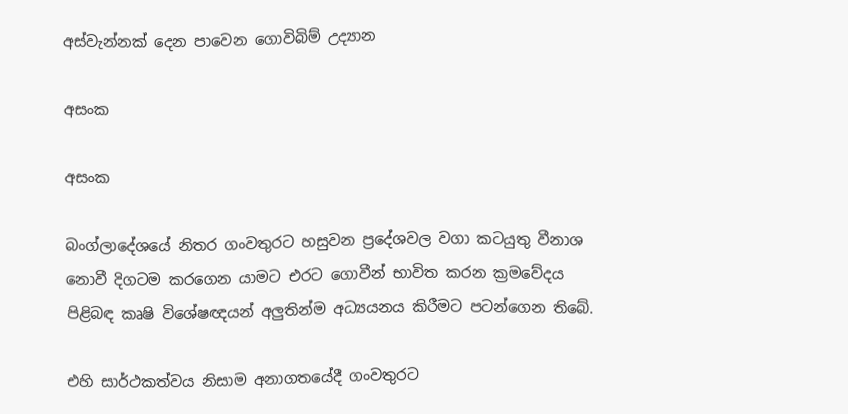අස්වැන්නක් දෙන පාවෙන ගොවිබිම් උද්‍යාන

අසංක

අසංක

බංග්ලාදේශයේ නිතර ගංවතුරට හසුවන ප්‍රදේශවල වගා කටයුතු වීනාශ නොවී දිගටම කරගෙන යාමට එරට ගොවීන් භාවිත කරන ක්‍රමවේදය පිළිබඳ කෘෂි විශේෂඥයන් අලුතින්ම අධ්‍යයනය කිරීමට පටන්ගෙන තිබේ.

එහි සාර්ථකත්වය නිසාම අනාගතයේදී ගංවතුරට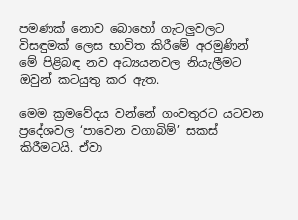පමණක් නොව බොහෝ ගැටලුවලට විසඳුමක් ලෙස භාවිත කිරීමේ අරමුණින් මේ පිළිබඳ නව අධ්‍යයනවල නියැලීමට ඔවුන් කටයුතු කර ඇත.

මෙම ක්‍රමවේදය වන්නේ ගංවතුරට යටවන ප්‍රදේශවල ‘පාවෙන වගාබිම්’ සකස් කිරීමටයි. ඒවා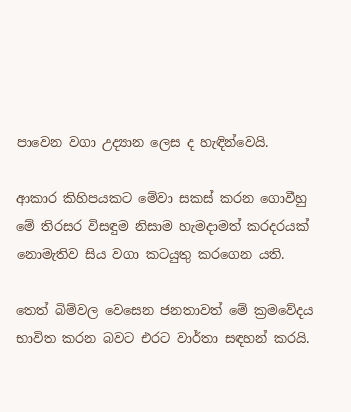පාවෙන වගා උද්‍යාන ලෙස ද හැඳින්වෙයි.

ආකාර කිහිපයකට මේවා සකස් කරන ගොවීහු මේ තිරසර විසඳුම නිසාම හැමදාමත් කරදරයක් නොමැතිව සිය වගා කටයුතු කරගෙන යති.

තෙත් බිම්වල වෙසෙන ජනතාවත් මේ ක්‍රමවේදය භාවිත කරන බවට එරට වාර්තා සඳහන් කරයි.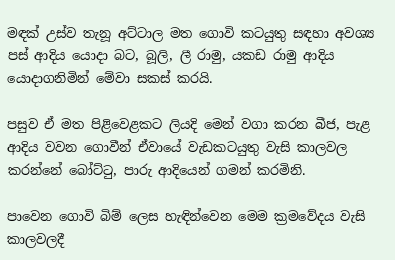මඳක් උස්ව තැනූ අට්ටාල මත ගොවි කටයුතු සඳහා අවශ්‍ය පස් ආදිය යොදා බට, බූලි, ලී රාමු, යකඩ රාමු ආදිය යොදාගනිමින් මේවා සකස් කරයි.

පසුව ඒ මත පිළිවෙළකට ලියදි මෙන් වගා කරන බීජ, පැළ ආදිය වවන ගොවීන් ඒවායේ වැඩකටයුතු වැසි කාලවල කරන්නේ බෝට්ටු, පාරු ආදියෙන් ගමන් කරමිනි.

පාවෙන ගොවි බිම් ලෙස හැඳින්වෙන මෙම ක්‍රමවේදය වැසි කාලවලදී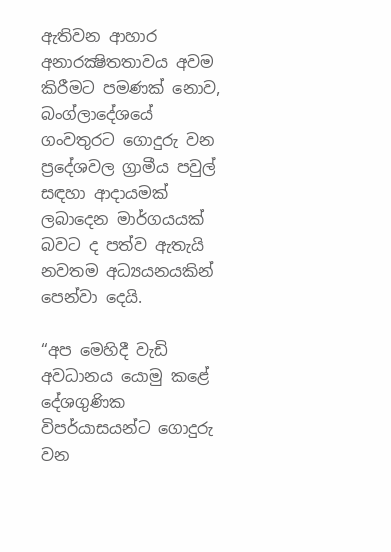ඇතිවන ආහාර අනාරක්‍ෂිතතාවය අවම කිරීමට පමණක් නොව, බංග්ලාදේශයේ ගංවතුරට ගොදුරු වන ප්‍රදේශවල ග්‍රාමීය පවුල් සඳහා ආදායමක් ලබාදෙන මාර්ගයයක් බවට ද පත්ව ඇතැයි නවතම අධ්‍යයනයකින් පෙන්වා දෙයි.

“අප මෙහිදී වැඩි අවධානය යොමු කළේ දේශගුණික විපර්යාසයන්ට ගොදුරු වන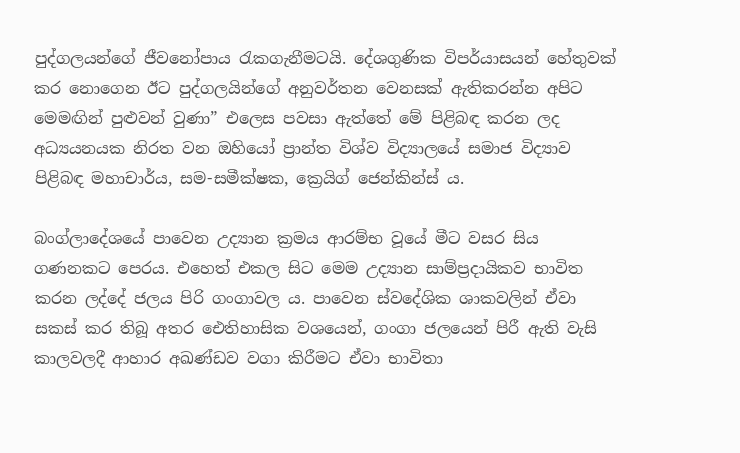පුද්ගලයන්ගේ ජීවනෝපාය රැකගැනීමටයි. දේශගුණික විපර්යාසයන් හේතුවක් කර නොගෙන ඊට පුද්ගලයින්ගේ අනුවර්තන වෙනසක් ඇතිකරන්න අපිට මෙමඟින් පුළුවන් වුණා” එලෙස පවසා ඇත්තේ මේ පිළිබඳ කරන ලද අධ්‍යයනයක නිරත වන ඔහියෝ ප්‍රාන්ත විශ්ව විද්‍යාලයේ සමාජ විද්‍යාව පිළිබඳ මහාචාර්ය, සම-සමීක්ෂක, ක්‍රෙයිග් ජෙන්කින්ස් ය.

බංග්ලාදේශයේ පාවෙන උද්‍යාන ක්‍රමය ආරම්භ වූයේ මීට වසර සිය ගණනකට පෙරය. එහෙත් එකල සිට මෙම උද්‍යාන සාම්ප්‍රදායිකව භාවිත කරන ලද්දේ ජලය පිරි ගංගාවල ය. පාවෙන ස්වදේශික ශාකවලින් ඒවා සකස් කර තිබූ අතර ඓතිහාසික වශයෙන්, ගංගා ජලයෙන් පිරී ඇති වැසි කාලවලදී ආහාර අඛණ්ඩව වගා කිරීමට ඒවා භාවිතා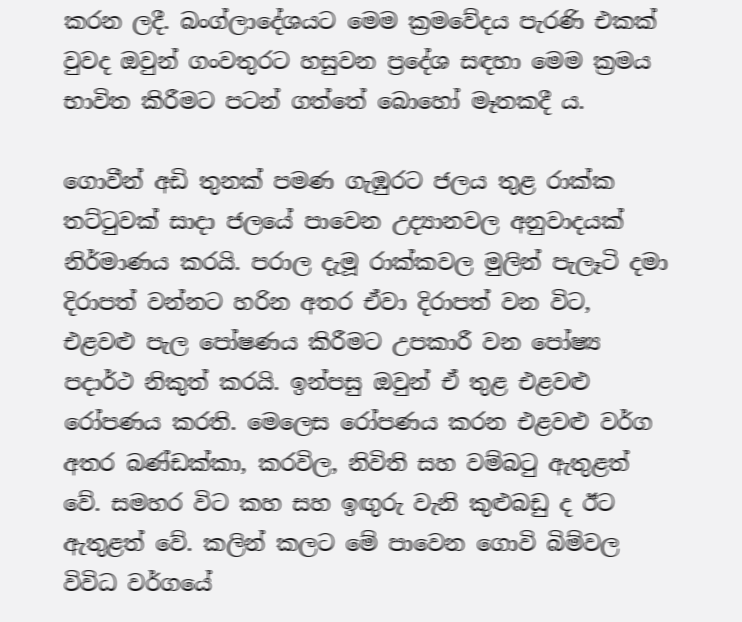කරන ලදී. බංග්ලාදේශයට මෙම ක්‍රමවේදය පැරණි එකක් වුවද ඔවුන් ගංවතුරට හසුවන ප්‍රදේශ සඳහා මෙම ක්‍රමය භාවිත කිරීමට පටන් ගත්තේ බොහෝ මෑතකදී ය.

ගොවීන් අඩි තුනක් පමණ ගැඹුරට ජලය තුළ රාක්ක තට්ටුවක් සාදා ජලයේ පාවෙන උද්‍යානවල අනුවාදයක් නිර්මාණය කරයි. පරාල දැමූ රාක්කවල මුලින් පැලෑටි දමා දිරාපත් වන්නට හරින අතර ඒවා දිරාපත් වන විට, එළවළු පැල පෝෂණය කිරීමට උපකාරී වන පෝෂ්‍ය පදාර්ථ නිකුත් කරයි. ඉන්පසු ඔවුන් ඒ තුළ එළවළු රෝපණය කරති. මෙලෙස රෝපණය කරන එළවළු වර්ග අතර බණ්ඩක්කා, කරවිල, නිවිති සහ වම්බටු ඇතුළත් වේ. සමහර විට කහ සහ ඉඟුරු වැනි කුළුබඩු ද ඊට ඇතුළත් වේ. කලින් කලට මේ පාවෙන ගොවි බිම්වල විවිධ වර්ගයේ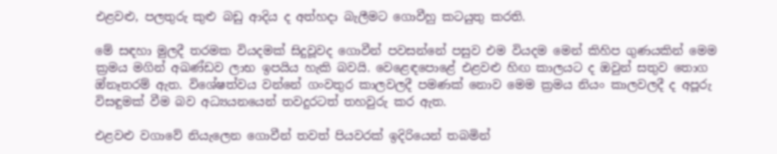එළවළු, පලතුරු කුළු බඩු ආදිය ද අත්හදා බැලීමට ගොවීහු කටයුතු කරති.

මේ සඳහා මුලදී තරමක වියදමක් සිදුවූවද ගොවීන් පවසන්නේ පසුව එම වියදම මෙන් කිහිප ගුණයකින් මෙම ක්‍රමය මගින් අඛණ්ඩව ලාභ ඉපයිය හැකි බවයි. වෙළෙඳපොළේ එළවළු හිඟ කාලයට ද ඔවුන් සතුව තොග ඔ්නෑතරම් ඇත. විශේෂත්වය වන්නේ ගංවතුර කාලවලදී පමණක් නොව මෙම ක්‍රමය නියං කාලවලදී ද අපූරු විසඳුමක් වීම බව අධ්‍යයනයෙන් තවදුරටත් තහවුරු කර ඇත.

එළවළු වගාවේ නියැලෙන ගොවීන් තවත් පියවරක් ඉදිරියෙන් තබමින්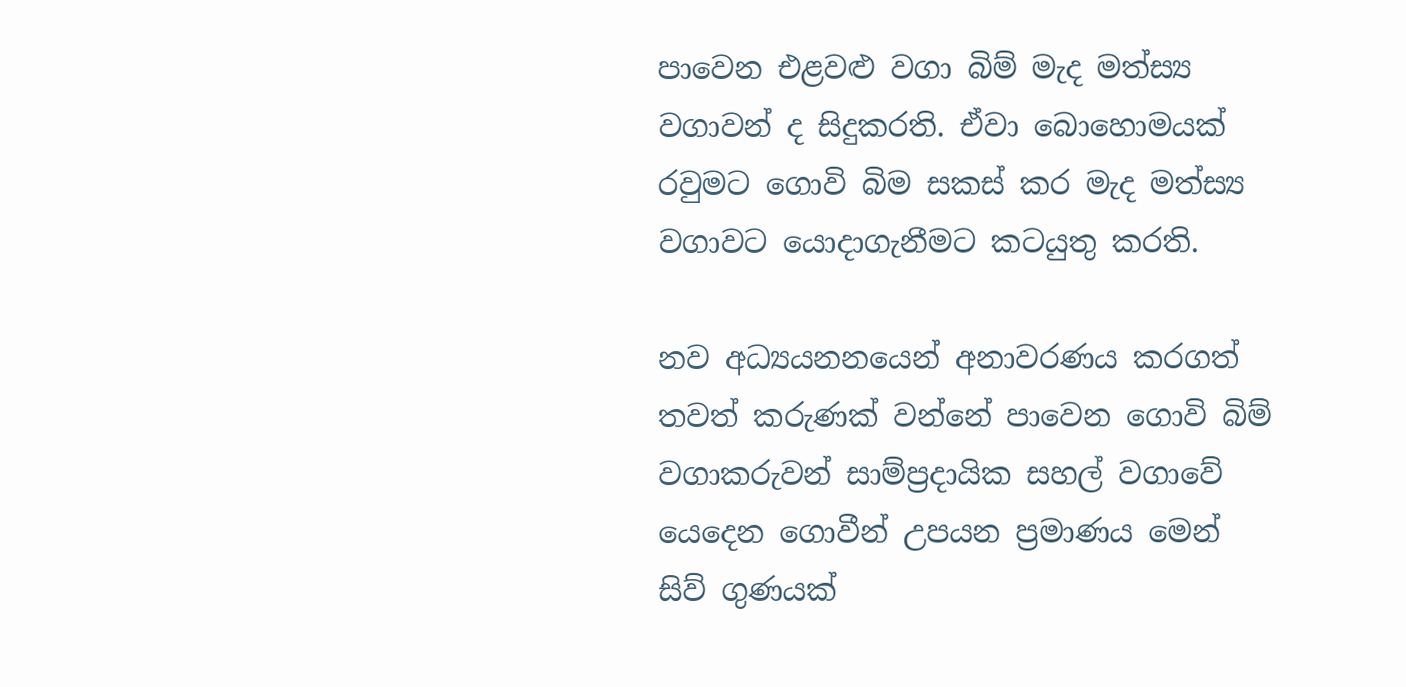පාවෙන එළවළු වගා බිම් මැද මත්ස්‍ය වගාවන් ද සිදුකරති. ඒවා බොහොමයක් රවුමට ගොවි බිම සකස් කර මැද මත්ස්‍ය වගාවට යොදාගැනීමට කටයුතු කරති.

නව අධ්‍යයනනයෙන් අනාවරණය කරගත් තවත් කරුණක් වන්නේ පාවෙන ගොවි බිම් වගාකරුවන් සාම්ප්‍රදායික සහල් වගාවේ යෙදෙන ගොවීන් උපයන ප්‍රමාණය මෙන් සිව් ගුණයක්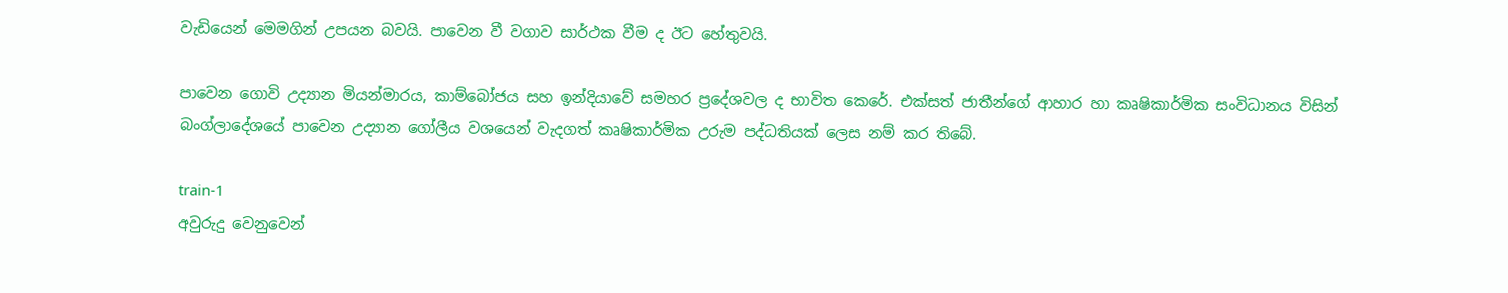වැඩියෙන් මෙමගින් උපයන බවයි. පාවෙන වී වගාව සාර්ථක වීම ද ඊට හේතුවයි.

පාවෙන ගොවි උද්‍යාන මියන්මාරය, කාම්බෝජය සහ ඉන්දියාවේ සමහර ප්‍රදේශවල ද භාවිත කෙරේ. එක්සත් ජාතීන්ගේ ආහාර හා කෘෂිකාර්මික සංවිධානය විසින් බංග්ලාදේශයේ පාවෙන උද්‍යාන ගෝලීය වශයෙන් වැදගත් කෘෂිකාර්මික උරුම පද්ධතියක් ලෙස නම් කර තිබේ.

train-1
අවුරුදු වෙනුවෙන්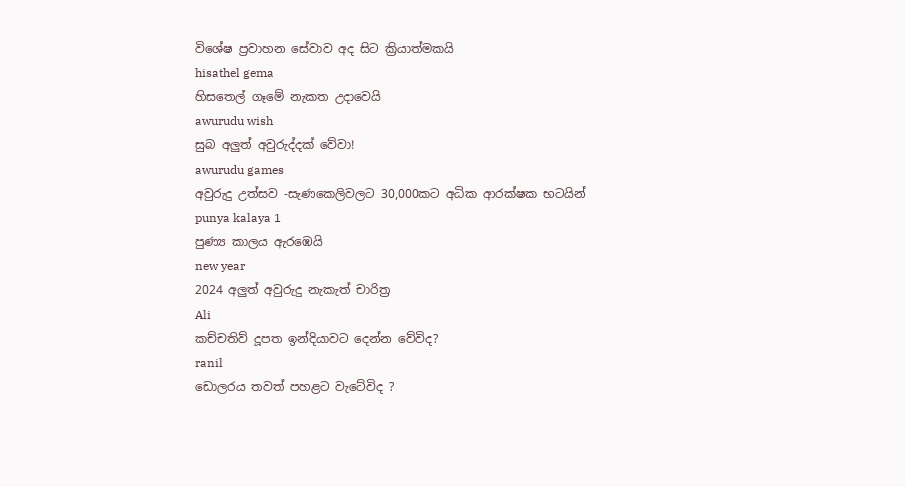විශේෂ ප්‍රවාහන සේවාව අද සිට ක්‍රියාත්මකයි
hisathel gema
හිසතෙල් ගෑමේ නැකත උදාවෙයි
awurudu wish
සුබ අලුත් අවුරුද්දක් වේවා!
awurudu games
අවුරුදු උත්සව -සැණකෙලිවලට 30,000කට අධික ආරක්ෂක භටයින්
punya kalaya 1
පුණ්‍ය කාලය ඇරඹෙයි
new year
2024 අලුත් අවුරුදු නැකැත් චාරිත්‍ර
Ali
කච්චතිව් දූපත ඉන්දියාවට දෙන්න වේවිද?
ranil
ඩොලරය තවත් පහළට වැටේවිද ?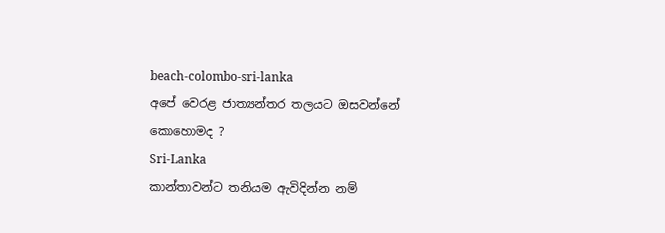beach-colombo-sri-lanka
අපේ වෙරළ ජාත්‍යන්තර තලයට ඔසවන්නේ කොහොමද ?
Sri-Lanka
කාන්තාවන්ට තනියම ඇවිදින්න නම්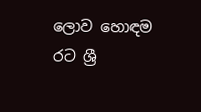ලොව හොඳම රට ශ්‍රී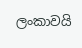ලංකාවයි